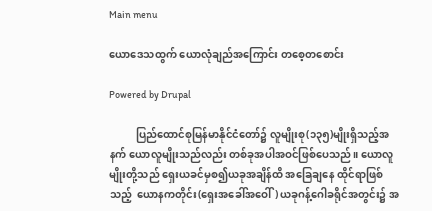Main menu

ယောဒေသထွက် ယောလုံချည်အကြောင်း တစေ့တစောင်း

Powered by Drupal

          ပြည်ထောင်စုမြန်မာနိုင်ငံတော်၌ လူမျိုးစု(၁၃၅)မျိုးရှိသည့်အနက် ယောလူမျိုးသည်လည်း တစ်ခုအပါအဝင်ဖြစ်ပေသည်။ ယောလူမျိုးတို့သည် ရှေးယခင်မှစ၍ယခုအချိန်ထိ အခြေချနေ ထိုင်ရာဖြစ်သည့်  ယောနကတိုင်း(ရှေးအခေါ်အဝေါ်) ယခုဂန့်ဂေါခရိုင်အတွင်း၌ အ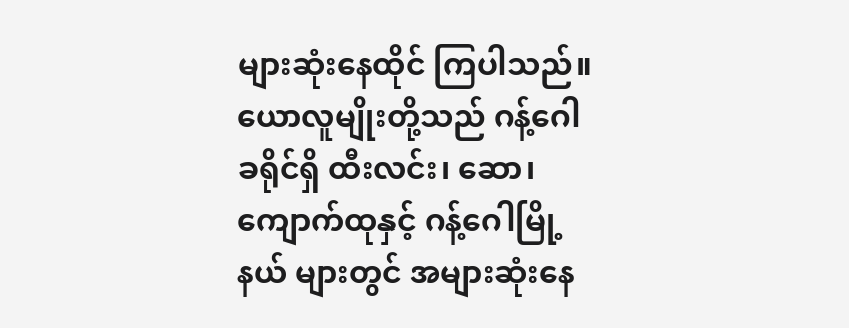များဆုံးနေထိုင် ကြပါသည်။ ယောလူမျိုးတို့သည် ဂန့်ဂေါခရိုင်ရှိ ထီးလင်း၊ ဆော၊ ကျောက်ထုနှင့် ဂန့်ဂေါမြို့နယ် များတွင် အများဆုံးနေ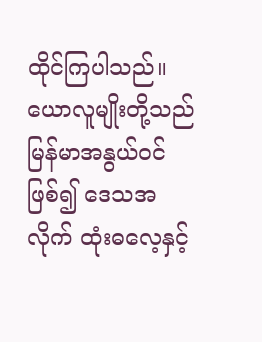ထိုင်ကြပါသည်။ ယောလူမျိုးတို့သည် မြန်မာအနွယ်ဝင်ဖြစ်၍ ဒေသအလိုက် ထုံးဓလေ့နှင့်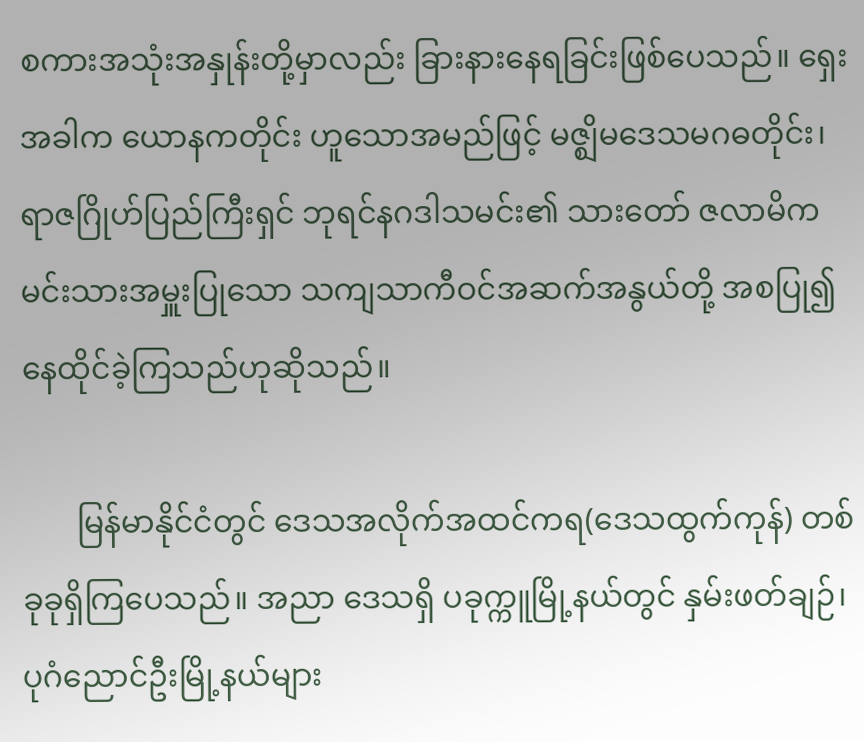စကားအသုံးအနှုန်းတို့မှာလည်း ခြားနားနေရခြင်းဖြစ်ပေသည်။ ရှေးအခါက ယောနကတိုင်း ဟူသောအမည်ဖြင့် မဇ္ဈိမဒေသမဂဓတိုင်း၊ ရာဇဂြိုဟ်ပြည်ကြီးရှင် ဘုရင်နဂဒါသမင်း၏ သားတော် ဇလာမိက မင်းသားအမှူးပြုသော သကျသာကီဝင်အဆက်အနွယ်တို့ အစပြု၍နေထိုင်ခဲ့ကြသည်ဟုဆိုသည်။

       မြန်မာနိုင်ငံတွင် ဒေသအလိုက်အထင်ကရ(ဒေသထွက်ကုန်) တစ်ခုခုရှိကြပေသည်။ အညာ ဒေသရှိ ပခုက္ကူမြို့နယ်တွင် နှမ်းဖတ်ချဉ်၊ ပုဂံညောင်ဦးမြို့နယ်များ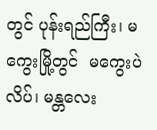တွင် ပုန်းရည်ကြီး၊ မကွေးမြို့တွင်  မကွေးပဲလိပ်၊ မန္တလေး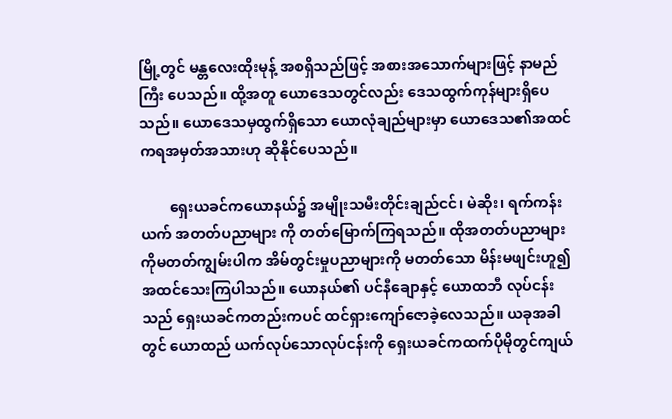မြို့တွင် မန္တလေးထိုးမုန့် အစရှိသည်ဖြင့် အစားအသောက်များဖြင့် နာမည်ကြီး ပေသည်။ ထို့အတူ ယောဒေသတွင်လည်း ဒေသထွက်ကုန်များရှိပေသည်။ ယောဒေသမှထွက်ရှိသော ယောလုံချည်များမှာ ယောဒေသ၏အထင်ကရအမှတ်အသားဟု ဆိုနိုင်ပေသည်။

        ရှေးယခင်ကယောနယ်၌ အမျိုးသမီးတိုင်းချည်ငင်၊ မဲဆိုး၊ ရက်ကန်းယက် အတတ်ပညာများ ကို တတ်မြောက်ကြရသည်။ ထိုအတတ်ပညာများကိုမတတ်ကျွမ်းပါက အိမ်တွင်းမှုပညာများကို မတတ်သော မိန်းမဖျင်းဟူ၍ အထင်သေးကြပါသည်။ ယောနယ်၏ ပင်နီချောနှင့် ယောထဘီ လုပ်ငန်းသည် ရှေးယခင်ကတည်းကပင် ထင်ရှားကျော်ဇောခဲ့လေသည်။ ယခုအခါတွင် ယောထည် ယက်လုပ်သောလုပ်ငန်းကို ရှေးယခင်ကထက်ပိုမိုတွင်ကျယ်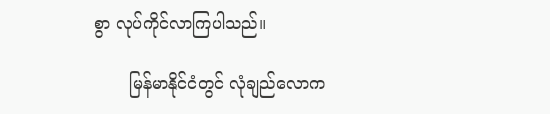စွာ လုပ်ကိုင်လာကြပါသည်။

       မြန်မာနိုင်ငံတွင် လုံချည်လောက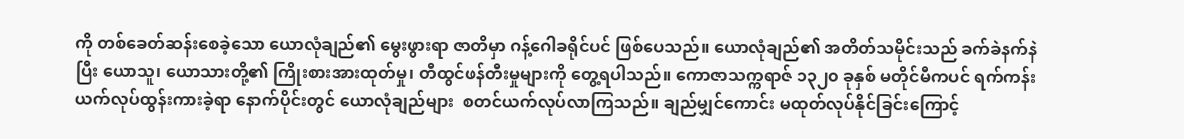ကို တစ်ခေတ်ဆန်းစေခဲ့သော ယောလုံချည်၏ မွေးဖွားရာ ဇာတိမှာ ဂန့်ဂေါခရိုင်ပင် ဖြစ်ပေသည်။ ယောလုံချည်၏ အတိတ်သမိုင်းသည် ခက်ခဲနက်နဲပြီး ယောသူ၊ ယောသားတို့၏ ကြိုးစားအားထုတ်မှု၊ တီထွင်ဖန်တီးမှုများကို ‌တွေ့ရပါသည်။ ကောဇာသက္ကရာဇ် ၁၃၂၀ ခုနှစ် မတိုင်မီကပင် ရက်ကန်းယက်လုပ်ထွန်းကားခဲ့ရာ နောက်ပိုင်းတွင် ယောလုံချည်များ  စတင်ယက်လုပ်လာကြသည်။ ချည်မျှင်ကောင်း မထုတ်လုပ်နိုင်ခြင်းကြောင့်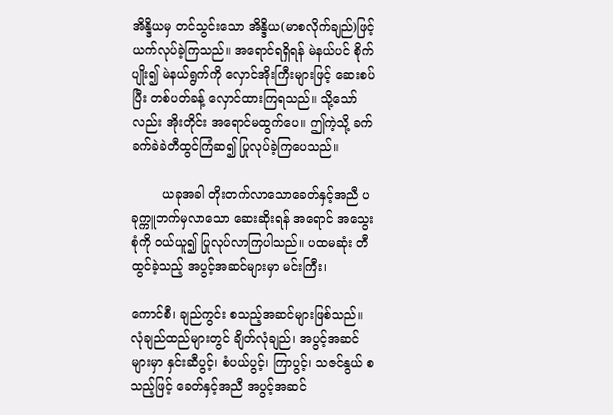အိန္ဒိယမှ တင်သွင်းသော အိန္ဒိယ(မာစလိုက်ချည်)ဖြင့် ယက်လုပ်ခဲ့ကြသည်။ အရောင်ရရှိရန် မဲနယ်ပင် စိုက်ပျိုး၍ မဲနယ်ရွက်ကို လှောင်အိုးကြီးများဖြင့် ဆေးစပ်ပြီး တစ်ပတ်ခန့် လှောင်ထားကြရသည်။ သို့သော်လည်း အိုးတိုင်း အရောင်မထွက်ပေ။ ဤကဲ့သို့ ခက်ခက်ခဲခဲတီထွင်ကြံဆ၍ ပြုလုပ်ခဲ့ကြပေသည်။

        ယခုအခါ တိုးတက်လာသောခေတ်နှင့်အညီ ပခုက္ကူဘက်မှလာသော ဆေးဆိုးရန် အရောင် အသွေးစုံကို ဝယ်ယူ၍ ပြုလုပ်လာကြပါသည်။ ပထမဆုံး တီထွင်ခဲ့သည့် အပွင့်အဆင်များမှာ မင်းကြီး၊

ကောင်စီ၊ ချည်ကွင်း စသည့်အဆင်များဖြစ်သည်။ လုံချည်ထည်များတွင် ချိတ်လုံချည်၊ အပွင့်အဆင် များမှာ နှင်းဆီပွင့်၊ စံပယ်ပွင့်၊ ကြာပွင့်၊ သဇင်နွယ် စသည့်ဖြင့် ခေတ်နှင့်အညီ အပွင့်အဆင်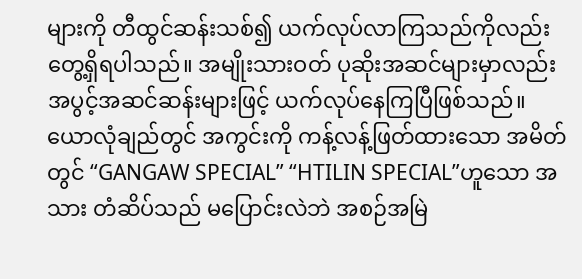များကို တီထွင်ဆန်းသစ်၍ ယက်လုပ်လာကြသည်ကိုလည်း တွေ့ရှိရပါသည်။ အမျိုးသားဝတ် ပုဆိုးအဆင်များမှာလည်း အပွင့်အဆင်ဆန်းများဖြင့် ယက်လုပ်နေကြပြီဖြစ်သည်။ ယောလုံချည်တွင် အကွင်းကို ကန့်လန့်ဖြတ်ထားသော အမိတ်တွင် “GANGAW SPECIAL” “HTILIN SPECIAL”ဟူသော အသား တံဆိပ်သည် မပြောင်းလဲဘဲ အစဉ်အမြဲ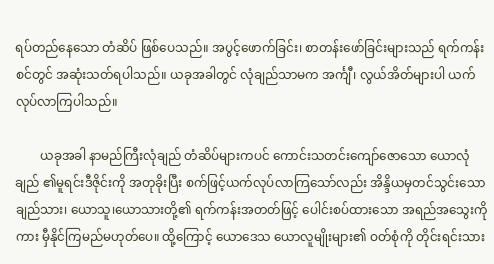ရပ်တည်နေသော တံဆိပ် ဖြစ်ပေသည်။ အပွင့်ဖောက်ခြင်း၊ စာတန်းဖော်ခြင်းများသည် ရက်ကန်းစင်တွင် အဆုံးသတ်ရပါသည်။ ယခုအခါတွင် လုံချည်သာမက အင်္ကျီ၊ လွယ်အိတ်များပါ ယက်လုပ်လာကြပါသည်။

        ယခုအခါ နာမည်ကြီးလုံချည် တံဆိပ်များကပင် ကောင်းသတင်းကျော်ဇောသော ယောလုံချည် ၏မူရင်းဒီဇိုင်းကို အတုခိုးပြီး စက်ဖြင့်ယက်လုပ်လာကြသော်လည်း အိန္ဒိယမှတင်သွင်းသော ချည်သား၊ ယောသူ၊ယောသားတို့၏ ရက်ကန်းအတတ်ဖြင့် ပေါင်းစပ်ထားသော အရည်အသွေးကိုကား မှီနိုင်ကြမည်မဟုတ်ပေ။ ထို့ကြောင့် ယောဒေသ ယောလူမျိုးများ၏ ဝတ်စုံကို တိုင်းရင်းသား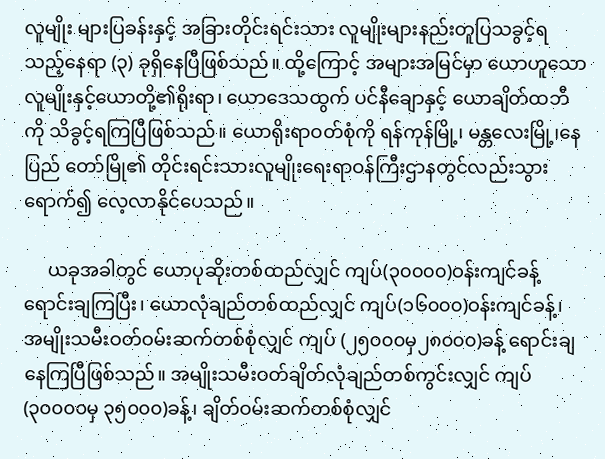လူမျိုး များပြခန်းနှင့် အခြားတိုင်းရင်းသား လူမျိုးများနည်းတူပြသခွင့်ရသည့်နေရာ (၃) ခုရှိနေပြီဖြစ်သည်။ ထို့ကြောင့် အများအမြင်မှာ ယောဟူသော လူမျိုးနှင့်ယောတို့၏ရိုးရာ၊ ယောဒေသထွက် ပင်နီချောနှင့် ယောချိတ်ထဘီကို သိခွင့်ရကြပြီဖြစ်သည်။ ယောရိုးရာဝတ်စုံကို ရန်ကုန်မြို့၊ မန္တလေးမြို့၊နေပြည် တော်မြို၏ တိုင်းရင်းသားလူမျိုးရေးရာဝန်ကြီးဌာနတွင်လည်းသွားရောက်၍ လေ့လာနိုင်ပေသည်။

     ယခုအခါတွင် ယောပုဆိုးတစ်ထည်လျှင် ကျပ်(၃၀၀၀၀)ဝန်းကျင်ခန့် ရောင်းချကြပြီး၊ ယောလုံချည်တစ်ထည်လျှင် ကျပ်(၁၆၀၀၀)ဝန်းကျင်ခန့်၊ အမျိုးသမီးဝတ်ဝမ်းဆက်တစ်စုံလျှင် ကျပ် (၂၅၀၀၀မှ၂၈၀၀၀)ခန့် ရောင်းချနေကြပြီဖြစ်သည်။ အမျိုးသမီးဝတ်ချိတ်လုံချည်တစ်ကွင်းလျှင် ကျပ်(၃၀၀၀၀မှ ၃၅၀၀၀)ခန့်၊ ချိတ်ဝမ်းဆက်တစ်စုံလျှင်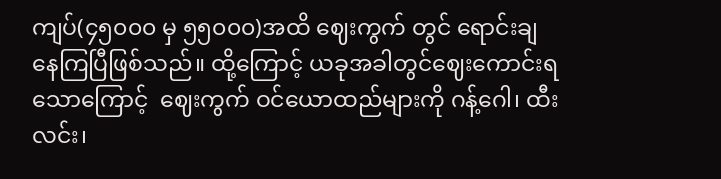ကျပ်(၄၅၀၀၀ မှ ၅၅၀၀၀)အထိ ဈေးကွက် တွင် ရောင်းချနေကြပြီဖြစ်သည်။ ထို့ကြောင့် ယခုအခါတွင်ဈေးကောင်းရသောကြောင့်  ဈေးကွက် ဝင်ယောထည်များကို ဂန့်ဂေါ၊ ထီးလင်း၊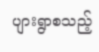ပျားရွာစသည့်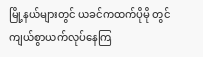မြို့နယ်များတွင် ယခင်ကထက်ပိုမို တွင်ကျယ်စွာယက်လုပ်နေကြ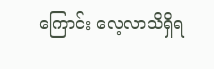ကြောင်း လေ့လာသိရှိရ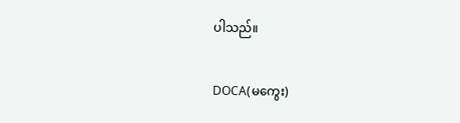ပါသည်။

DOCA(မကွေး)